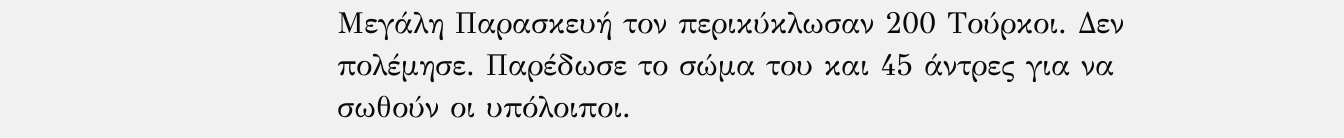Μεγάλη Παρασκευή τον περικύκλωσαν 200 Τούρκοι. Δεν πολέμησε. Παρέδωσε το σώμα του και 45 άντρες για να σωθούν οι υπόλοιποι.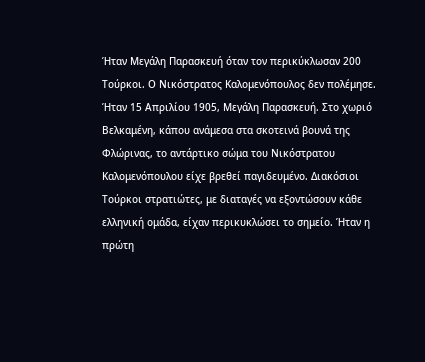Ήταν Μεγάλη Παρασκευή όταν τον περικύκλωσαν 200 Τούρκοι. Ο Νικόστρατος Καλομενόπουλος δεν πολέμησε.
Ήταν 15 Απριλίου 1905, Μεγάλη Παρασκευή. Στο χωριό Βελκαμένη, κάπου ανάμεσα στα σκοτεινά βουνά της Φλώρινας, το αντάρτικο σώμα του Νικόστρατου Καλομενόπουλου είχε βρεθεί παγιδευμένο. Διακόσιοι Τούρκοι στρατιώτες, με διαταγές να εξοντώσουν κάθε ελληνική ομάδα, είχαν περικυκλώσει το σημείο. Ήταν η πρώτη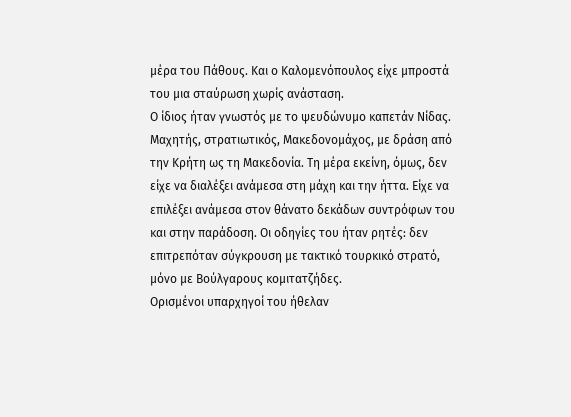μέρα του Πάθους. Και ο Καλομενόπουλος είχε μπροστά του μια σταύρωση χωρίς ανάσταση.
Ο ίδιος ήταν γνωστός με το ψευδώνυμο καπετάν Νίδας. Μαχητής, στρατιωτικός, Μακεδονομάχος, με δράση από την Κρήτη ως τη Μακεδονία. Τη μέρα εκείνη, όμως, δεν είχε να διαλέξει ανάμεσα στη μάχη και την ήττα. Είχε να επιλέξει ανάμεσα στον θάνατο δεκάδων συντρόφων του και στην παράδοση. Οι οδηγίες του ήταν ρητές: δεν επιτρεπόταν σύγκρουση με τακτικό τουρκικό στρατό, μόνο με Βούλγαρους κομιτατζήδες.
Ορισμένοι υπαρχηγοί του ήθελαν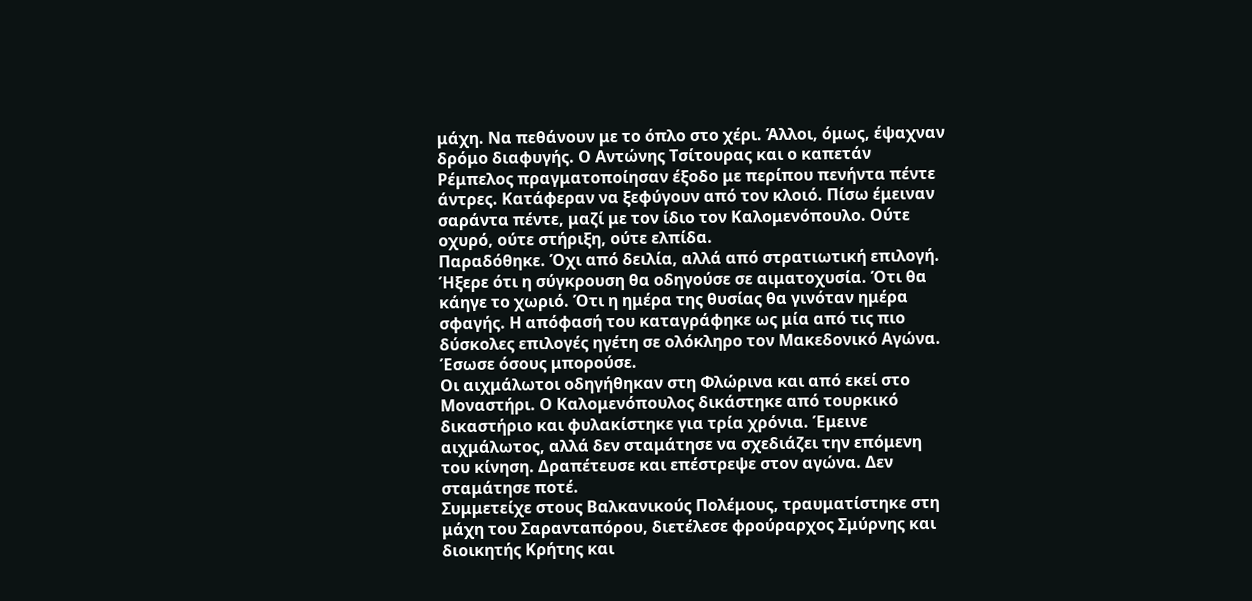μάχη. Να πεθάνουν με το όπλο στο χέρι. Άλλοι, όμως, έψαχναν δρόμο διαφυγής. Ο Αντώνης Τσίτουρας και ο καπετάν Ρέμπελος πραγματοποίησαν έξοδο με περίπου πενήντα πέντε άντρες. Κατάφεραν να ξεφύγουν από τον κλοιό. Πίσω έμειναν σαράντα πέντε, μαζί με τον ίδιο τον Καλομενόπουλο. Ούτε οχυρό, ούτε στήριξη, ούτε ελπίδα.
Παραδόθηκε. Όχι από δειλία, αλλά από στρατιωτική επιλογή. Ήξερε ότι η σύγκρουση θα οδηγούσε σε αιματοχυσία. Ότι θα κάηγε το χωριό. Ότι η ημέρα της θυσίας θα γινόταν ημέρα σφαγής. Η απόφασή του καταγράφηκε ως μία από τις πιο δύσκολες επιλογές ηγέτη σε ολόκληρο τον Μακεδονικό Αγώνα. Έσωσε όσους μπορούσε.
Οι αιχμάλωτοι οδηγήθηκαν στη Φλώρινα και από εκεί στο Μοναστήρι. Ο Καλομενόπουλος δικάστηκε από τουρκικό δικαστήριο και φυλακίστηκε για τρία χρόνια. Έμεινε αιχμάλωτος, αλλά δεν σταμάτησε να σχεδιάζει την επόμενη του κίνηση. Δραπέτευσε και επέστρεψε στον αγώνα. Δεν σταμάτησε ποτέ.
Συμμετείχε στους Βαλκανικούς Πολέμους, τραυματίστηκε στη μάχη του Σαρανταπόρου, διετέλεσε φρούραρχος Σμύρνης και διοικητής Κρήτης και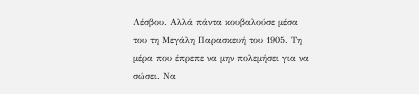Λέσβου. Αλλά πάντα κουβαλούσε μέσα του τη Μεγάλη Παρασκευή του 1905. Τη μέρα που έπρεπε να μην πολεμήσει για να σώσει. Να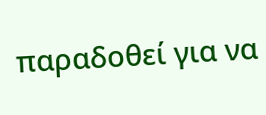παραδοθεί για να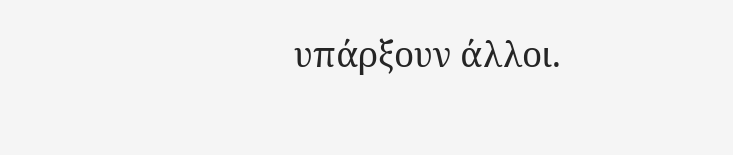υπάρξουν άλλοι.